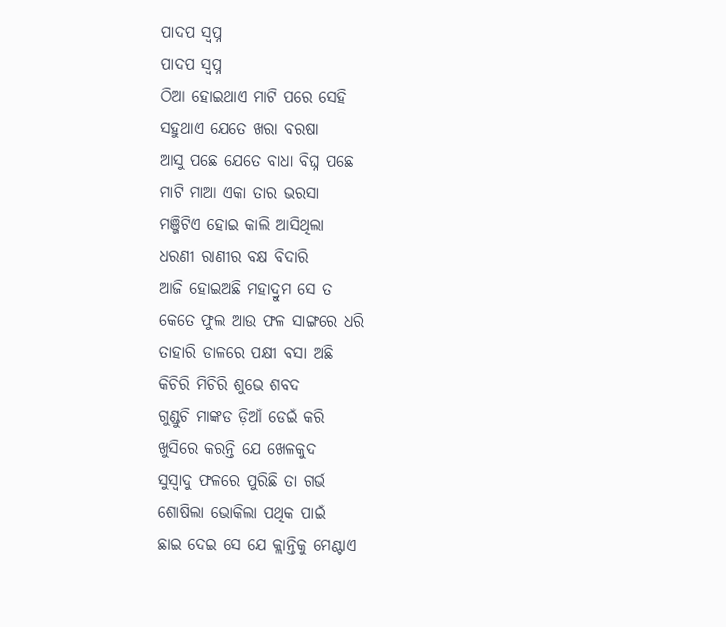ପାଦପ ସ୍ବପ୍ନ
ପାଦପ ସ୍ବପ୍ନ
ଠିଆ ହୋଇଥାଏ ମାଟି ପରେ ସେହି
ସହୁଥାଏ ଯେତେ ଖରା ବରଷା
ଆସୁ ପଛେ ଯେତେ ବାଧା ବିଘ୍ନ ପଛେ
ମାଟି ମାଆ ଏକା ତାର ଭରସା
ମଞ୍ଜିଟିଏ ହୋଇ କାଲି ଆସିଥିଲା
ଧରଣୀ ରାଣୀର ବକ୍ଷ ବିଦାରି
ଆଜି ହୋଇଅଛି ମହାଦ୍ରୁମ ସେ ତ
କେତେ ଫୁଲ ଆଉ ଫଳ ସାଙ୍ଗରେ ଧରି
ତାହାରି ଡାଳରେ ପକ୍ଷୀ ବସା ଅଛି
କିଚିରି ମିଚିରି ଶୁଭେ ଶବଦ
ଗୁଣ୍ଡୁଚି ମାଙ୍କଡ ଡ଼ିଆଁ ଡେଇଁ କରି
ଖୁସିରେ କରନ୍ତି ଯେ ଖେଳକୁଦ
ସୁସ୍ୱାଦୁ ଫଳରେ ପୁରିଛି ତା ଗର୍ଭ
ଶୋଷିଲା ଭୋକିଲା ପଥିକ ପାଇଁ
ଛାଇ ଦେଇ ସେ ଯେ କ୍ଲାନ୍ତିକୁ ମେଣ୍ଟାଏ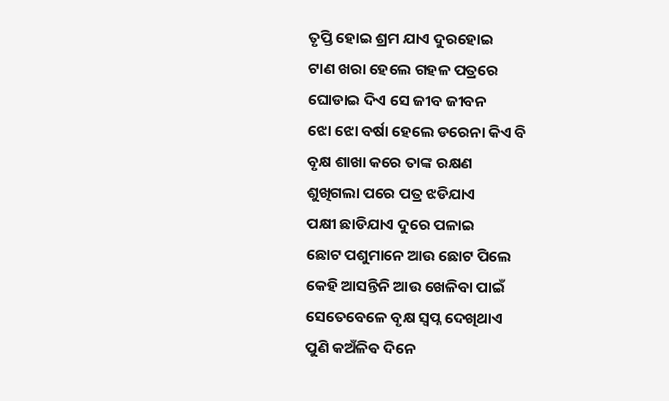ତୃପ୍ତି ହୋଇ ଶ୍ରମ ଯାଏ ଦୁରହୋଇ
ଟାଣ ଖରା ହେଲେ ଗହଳ ପତ୍ରରେ
ଘୋଡାଇ ଦିଏ ସେ ଜୀବ ଜୀବନ
ଝୋ ଝୋ ବର୍ଷା ହେଲେ ଡରେନା କିଏ ବି
ବୃକ୍ଷ ଶାଖା କରେ ତାଙ୍କ ରକ୍ଷଣ
ଶୁଖିଗଲା ପରେ ପତ୍ର ଝଡିଯାଏ
ପକ୍ଷୀ ଛାଡିଯାଏ ଦୁରେ ପଳାଇ
ଛୋଟ ପଶୁମାନେ ଆଉ ଛୋଟ ପିଲେ
କେହି ଆସନ୍ତିନି ଆଉ ଖେଳିବା ପାଇଁ
ସେତେବେଳେ ବୃକ୍ଷ ସ୍ବପ୍ନ ଦେଖିଥାଏ
ପୁଣି କଅଁଳିଵ ଦିନେ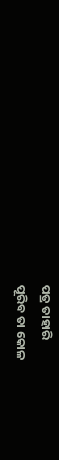ପତ୍ର ତାହାରି
ପୂରିବ ତା କୋଳ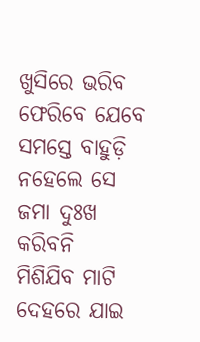ଖୁସିରେ ଭରିବ
ଫେରିବେ ଯେବେ ସମସ୍ତେ ବାହୁଡ଼ି
ନହେଲେ ସେ ଜମା ଦୁଃଖ କରିବନି
ମିଶିଯିବ ମାଟି ଦେହରେ ଯାଇ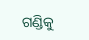ଗଣ୍ଡିକୁ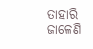ତାହାରି ଜାଳେଣି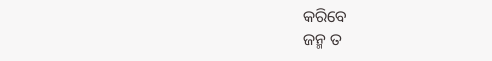କରିବେ
ଜନ୍ମ ତ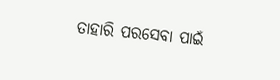ତାହାରି ପରସେବା ପାଇଁ